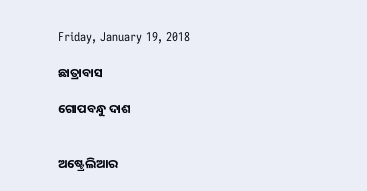Friday, January 19, 2018

ଛାତ୍ରାବାସ

ଗୋପବନ୍ଧୁ ଦାଶ


ଅଷ୍ଟ୍ରେଲିଆର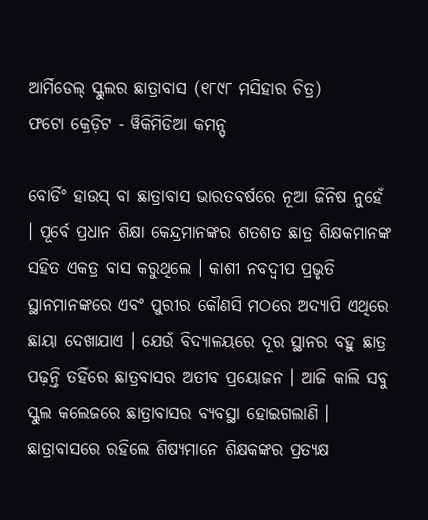ଆର୍ମିଡେଲ୍ ସ୍କୁଲର ଛାତ୍ରାବାସ (୧୮୯୮ ମସିହାର ଚିତ୍ର)
ଫଟୋ କ୍ରେଡ଼ିଟ - ୱିକିମିଡିଆ କମନ୍ସ୍

ବୋର୍ଡିଂ ହାଉସ୍ ବା ଛାତ୍ରାବାସ ଭାରତବର୍ଷରେ ନୂଆ ଜିନିଷ ନୁହେଁ । ପୂର୍ବେ ପ୍ରଧାନ ଶିକ୍ଷା କେନ୍ଦ୍ରମାନଙ୍କର ଶତଶତ ଛାତ୍ର ଶିକ୍ଷକମାନଙ୍କ ସହିତ ଏକତ୍ର ବାସ କରୁଥିଲେ । କାଶୀ ନବଦ୍ୱୀପ ପ୍ରଭୃତି ସ୍ଥାନମାନଙ୍କରେ ଏବଂ ପୁରୀର କୌଣସି ମଠରେ ଅଦ୍ୟାପି ଏଥିରେ ଛାୟା ଦେଖାଯାଏ । ଯେଉଁ ବିଦ୍ୟାଳୟରେ ଦୂର ସ୍ଥାନର ବହୁ ଛାତ୍ର ପଢ଼ନ୍ତି ତହିଁରେ ଛାତ୍ରବାସର ଅତୀବ ପ୍ରୟୋଜନ । ଆଜି କାଲି ସବୁ ସ୍କୁଲ କଲେଜରେ ଛାତ୍ରାବାସର ବ୍ୟବସ୍ଥା ହୋଇଗଲାଣି । ଛାତ୍ରାବାସରେ ରହିଲେ ଶିଷ୍ୟମାନେ ଶିକ୍ଷକଙ୍କର ପ୍ରତ୍ୟକ୍ଷ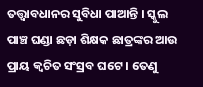ତତ୍ତ୍ୱାବଧାନର ସୁବିଧା ପାଆନ୍ତି । ସ୍କୁଲ ପାଞ୍ଚ ଘଣ୍ଡା ଛଡ଼ା ଶିକ୍ଷକ ଛାତ୍ରଙ୍କର ଆଉ ପ୍ରାୟ କ୍ୱଚିତ ସଂସ୍ରବ ଘଟେ । ତେଣୁ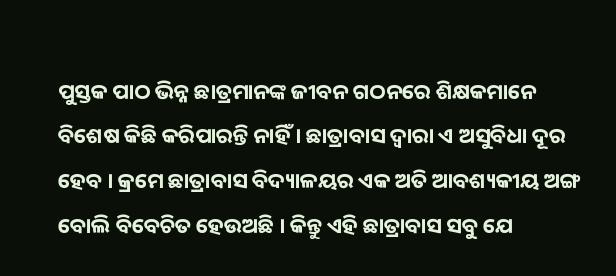ପୁସ୍ତକ ପାଠ ଭିନ୍ନ ଛାତ୍ରମାନଙ୍କ ଜୀବନ ଗଠନରେ ଶିକ୍ଷକମାନେ ବିଶେଷ କିଛି କରିପାରନ୍ତି ନାହିଁ । ଛାତ୍ରାବାସ ଦ୍ୱାରା ଏ ଅସୁବିଧା ଦୂର ହେବ । କ୍ରମେ ଛାତ୍ରାବାସ ବିଦ୍ୟାଳୟର ଏକ ଅତି ଆବଶ୍ୟକୀୟ ଅଙ୍ଗ ବୋଲି ବିବେଚିତ ହେଉଅଛି । କିନ୍ତୁ ଏହି ଛାତ୍ରାବାସ ସବୁ ଯେ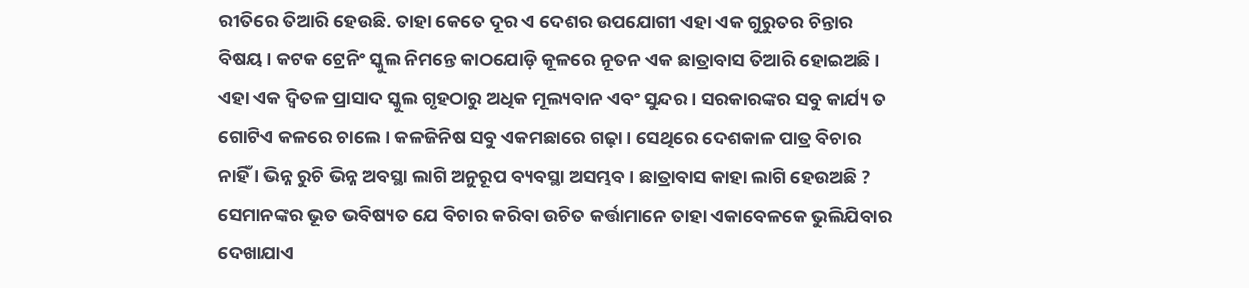ରୀତିରେ ତିଆରି ହେଉଛି. ତାହା କେତେ ଦୂର ଏ ଦେଶର ଉପଯୋଗୀ ଏହା ଏକ ଗୁରୁତର ଚିନ୍ତାର ବିଷୟ । କଟକ ଟ୍ରେନିଂ ସ୍କୁଲ ନିମନ୍ତେ କାଠଯୋଡ଼ି କୂଳରେ ନୂତନ ଏକ ଛାତ୍ରାବାସ ତିଆରି ହୋଇଅଛି । ଏହା ଏକ ଦ୍ୱିତଳ ପ୍ରାସାଦ ସ୍କୁଲ ଗୃହଠାରୁ ଅଧିକ ମୂଲ୍ୟବାନ ଏବଂ ସୁନ୍ଦର । ସରକାରଙ୍କର ସବୁ କାର୍ଯ୍ୟ ତ ଗୋଟିଏ କଳରେ ଚାଲେ । କଳଜିନିଷ ସବୁ ଏକମଛାରେ ଗଢ଼ା । ସେଥିରେ ଦେଶକାଳ ପାତ୍ର ବିଚାର ନାହିଁ । ଭିନ୍ନ ରୁଚି ଭିନ୍ନ ଅବସ୍ଥା ଲାଗି ଅନୁରୂପ ବ୍ୟବସ୍ଥା ଅସମ୍ଭବ । ଛାତ୍ରାବାସ କାହା ଲାଗି ହେଉଅଛି ? ସେମାନଙ୍କର ଭୂତ ଭବିଷ୍ୟତ ଯେ ବିଚାର କରିବା ଉଚିତ କର୍ତ୍ତାମାନେ ତାହା ଏକାବେଳକେ ଭୁଲିଯିବାର ଦେଖାଯାଏ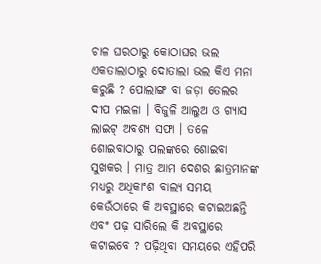ଚାଳ ଘରଠାରୁ କୋଠାଘର ଭଲ ଏକତାଲାଠାରୁ ଦୋତାଲା ଭଲ କିଏ ମନା କରୁଛି ? ପୋଲାଙ୍ଗ ବା ଜଡ଼ା ତେଲର ଦୀପ ମଇଳା । ବିଜୁଳି ଆଲୁଅ ଓ ଗ୍ୟାସ ଲାଇଟ୍ ଅବଶ୍ୟ ସଫା । ତଳେ ଶୋଇବାଠାରୁ ପଲଙ୍କରେ ଶୋଇବା ସୁଖକର । ମାତ୍ର ଆମ ଦେଶର ଛାତ୍ରମାନଙ୍କ ମଧ୍ୟରୁ ଅଧିକାଂଶ ବାଲ୍ୟ ସମୟ କେଉଁଠାରେ କି ଅବସ୍ଥାରେ କଟାଇଅଛନ୍ତି ଏବଂ ପଢ଼ ସାରିଲେ କି ଅବସ୍ଥାରେ କଟାଇବେ ? ପଢ଼ିଥିବା ସମୟରେ ଏହିପରି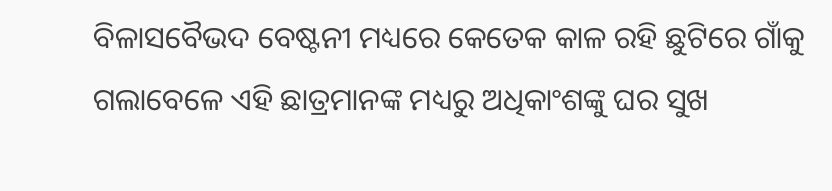ବିଳାସବୈଭଦ ବେଷ୍ଟନୀ ମଧ୍ୟରେ କେତେକ କାଳ ରହି ଛୁଟିରେ ଗାଁକୁ ଗଲାବେଳେ ଏହି ଛାତ୍ରମାନଙ୍କ ମଧ୍ୟରୁ ଅଧିକାଂଶଙ୍କୁ ଘର ସୁଖ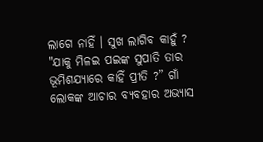ଲାଗେ ନାହିଁ । ସୁଖ ଲାଗିବ କାହୁଁ ? "ଯାକୁ ମିଳଇ ପଇଙ୍କ ସୁପାତି ତାର ଭୂମିଶଯ୍ୟାରେ କାହିଁ ପ୍ରୀତି ?” ଗାଁ ଲୋକଙ୍କ ଆଚାର ବ୍ୟବହାର ଅଭ୍ୟାସ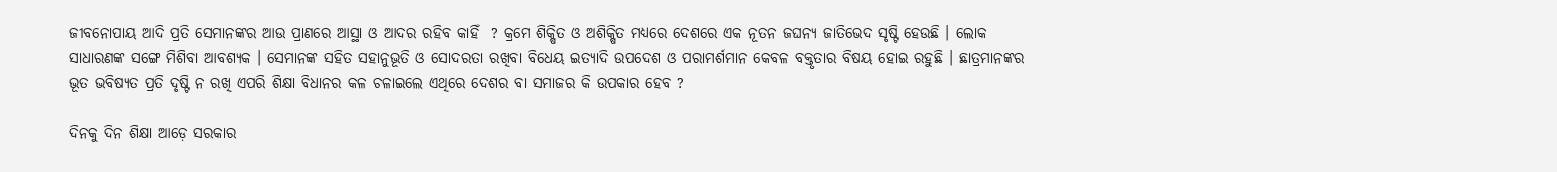ଜୀବନୋପାୟ ଆଦି ପ୍ରତି ସେମାନଙ୍କର ଆଉ ପ୍ରାଣରେ ଆସ୍ଥା ଓ ଆଦର ରହିବ କାହିଁ  ? କ୍ରମେ ଶିକ୍ଷିତ ଓ ଅଶିକ୍ଷିତ ମଧ୍ୟରେ ଦେଶରେ ଏକ ନୂତନ ଜଘନ୍ୟ ଜାତିଭେଦ ସୃଷ୍ଟି ହେଉଛି । ଲୋକ ସାଧାରଣଙ୍କ ସଙ୍ଗେ ମିଶିବା ଆବଶ୍ୟକ । ସେମାନଙ୍କ ସହିତ ସହାନୁଭୂତି ଓ ସୋଦରତା ରଖିବା ବିଧେୟ ଇତ୍ୟାଦି ଉପଦେଶ ଓ ପରାମର୍ଶମାନ କେବଳ ବକ୍ତୃତାର ବିଷୟ ହୋଇ ରହୁଛି । ଛାତ୍ରମାନଙ୍କର ଭୂତ ଭବିଷ୍ୟତ ପ୍ରତି ଦୃଷ୍ଟି ନ ରଖି ଏପରି ଶିକ୍ଷା ବିଧାନର କଳ ଚଳାଇଲେ ଏଥିରେ ଦେଶର ବା ସମାଜର କି ଉପକାର ହେବ ?

ଦିନକୁ ଦିନ ଶିକ୍ଷା ଆଡ଼େ ସରକାର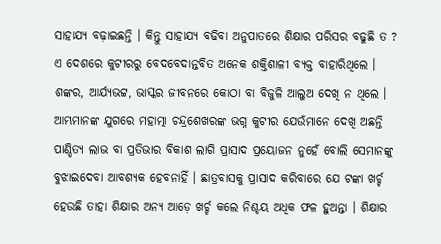ସାହାଯ୍ୟ ବଢ଼ାଇଛନ୍ତି । କିନ୍ତୁ ସାହାଯ୍ୟ ବଢିବା ଅନୁପାତରେ ଶିକ୍ଷାର ପରିସର ବଢୁଛି ତ ? ଏ ଦେଶରେ କୁଟୀରରୁ ବେଦବେଦାନ୍ତବିତ ଅନେକ ଶକ୍ତିଶାଳୀ ବ୍ୟକ୍ତ ବାହାରିଥିଲେ । ଶଙ୍କର, ଆର୍ଯ୍ୟଭଟ୍ଟ, ଭାସ୍କର ଜୀବନରେ କୋଠା ବା ବିଜୁଳି ଆଲୁଅ ଦେଖି ନ ଥିଲେ । ଆମ୍ଭମାନଙ୍କ ଯୁଗରେ ମହାତ୍ମା ଚନ୍ଦ୍ରଶେଖରଙ୍କ ଭଗ୍ନ କୁଟୀର ଯେଉଁମାନେ ଦେଖି ଅଛନ୍ତି ପାଣ୍ଡିତ୍ୟ ଲାଭ ବା ପ୍ରତିଭାର ବିକାଶ ଲାଗି ପ୍ରାସାଦ ପ୍ରୟୋଜନ ନୁହେଁ ବୋଲି ସେମାନଙ୍କୁ ବୁଝାଇଦେବା ଆବଶ୍ୟକ ହେବନାହିଁ । ଛାତ୍ରବାସକୁ ପ୍ରାସାଦ କରିବାରେ ଯେ ଟଙ୍କା ଖର୍ଚ୍ଚ ହେଉଛି ତାହା ଶିକ୍ଷାର ଅନ୍ୟ ଆଡ଼େ ଖର୍ଚ୍ଚ କଲେ ନିଶ୍ଚୟ ଅଧିକ ଫଳ ହୁଅନ୍ତା । ଶିକ୍ଷାର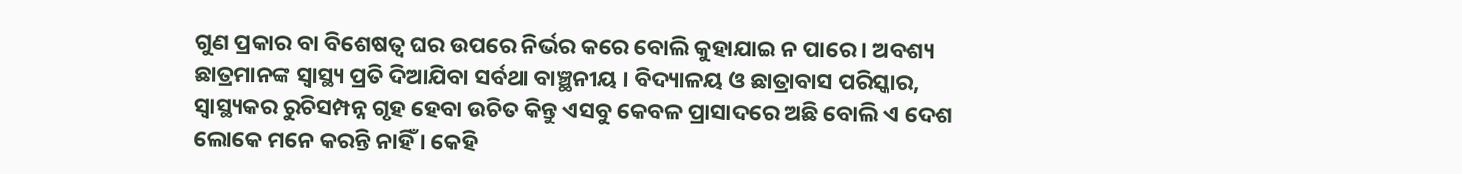ଗୁଣ ପ୍ରକାର ବା ବିଶେଷତ୍ୱ ଘର ଉପରେ ନିର୍ଭର କରେ ବୋଲି କୁହାଯାଇ ନ ପାରେ । ଅବଶ୍ୟ ଛାତ୍ରମାନଙ୍କ ସ୍ୱାସ୍ଥ୍ୟ ପ୍ରତି ଦିଆଯିବା ସର୍ବଥା ବାଞ୍ଛନୀୟ । ବିଦ୍ୟାଳୟ ଓ ଛାତ୍ରାବାସ ପରିସ୍କାର, ସ୍ୱାସ୍ଥ୍ୟକର ରୁଚିସମ୍ପନ୍ନ ଗୃହ ହେବା ଉଚିତ କିନ୍ତୁ ଏସବୁ କେବଳ ପ୍ରାସାଦରେ ଅଛି ବୋଲି ଏ ଦେଶ ଲୋକେ ମନେ କରନ୍ତି ନାହିଁ । କେହି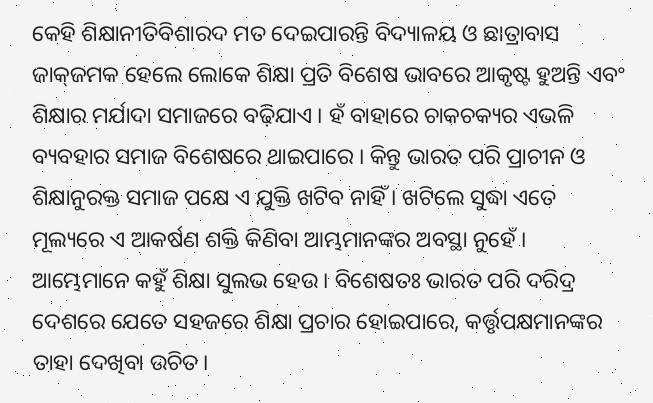କେହି ଶିକ୍ଷାନୀତିବିଶାରଦ ମତ ଦେଇପାରନ୍ତି ବିଦ୍ୟାଳୟ ଓ ଛାତ୍ରାବାସ ଜାକ୍‌ଜମକ ହେଲେ ଲୋକେ ଶିକ୍ଷା ପ୍ରତି ବିଶେଷ ଭାବରେ ଆକୃଷ୍ଟ ହୁଅନ୍ତି ଏବଂ ଶିକ୍ଷାର ମର୍ଯାଦା ସମାଜରେ ବଢ଼ିଯାଏ । ହଁ ବାହାରେ ଚାକଚକ୍ୟର ଏଭଳି ବ୍ୟବହାର ସମାଜ ବିଶେଷରେ ଥାଇପାରେ । କିନ୍ତୁ ଭାରତ ପରି ପ୍ରାଚୀନ ଓ ଶିକ୍ଷାନୁରକ୍ତ ସମାଜ ପକ୍ଷେ ଏ ଯୁକ୍ତି ଖଟିବ ନାହିଁ । ଖଟିଲେ ସୁଦ୍ଧା ଏତେ ମୂଲ୍ୟରେ ଏ ଆକର୍ଷଣ ଶକ୍ତି କିଣିବା ଆମ୍ଭମାନଙ୍କର ଅବସ୍ଥା ନୁହେଁ । ଆମ୍ଭେମାନେ କହୁଁ ଶିକ୍ଷା ସୁଲଭ ହେଉ । ବିଶେଷତଃ ଭାରତ ପରି ଦରିଦ୍ର ଦେଶରେ ଯେତେ ସହଜରେ ଶିକ୍ଷା ପ୍ରଚାର ହୋଇପାରେ, କର୍ତ୍ତୃପକ୍ଷମାନଙ୍କର ତାହା ଦେଖିବା ଉଚିତ।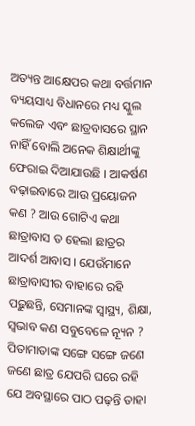ଅତ୍ୟନ୍ତ ଆକ୍ଷେପର କଥା ବର୍ତ୍ତମାନ ବ୍ୟୟସାଧ୍ୟ ବିଧାନରେ ମଧ୍ୟ ସ୍କୁଲ କଲେଜ ଏବଂ ଛାତ୍ରବାସରେ ସ୍ଥାନ ନାହିଁ ବୋଲି ଅନେକ ଶିକ୍ଷାର୍ଥୀଙ୍କୁ ଫେରାଇ ଦିଆଯାଉଛି । ଆକର୍ଷଣ ବଢ଼ାଇବାରେ ଆଉ ପ୍ରୟୋଜନ କଣ ? ଆଉ ଗୋଟିଏ କଥା ଛାତ୍ରାବାସ ତ ହେଲା ଛାତ୍ରର ଆଦର୍ଶ ଆବାସ । ଯେଉଁମାନେ ଛାତ୍ରାବାସୀର ବାହାରେ ରହି ପଢ଼ୁଛନ୍ତି, ସେମାନଙ୍କ ସ୍ୱାସ୍ଥ୍ୟ, ଶିକ୍ଷା, ସ୍ୱଭାବ କଣ ସବୁବେଳେ ନ୍ୟୂନ ? ପିତାମାତାଙ୍କ ସଙ୍ଗେ ସଙ୍ଗେ ଜଣେ ଜଣେ ଛାତ୍ର ଯେପରି ଘରେ ରହି ଯେ ଅବସ୍ଥାରେ ପାଠ ପଢ଼ନ୍ତି ତାହା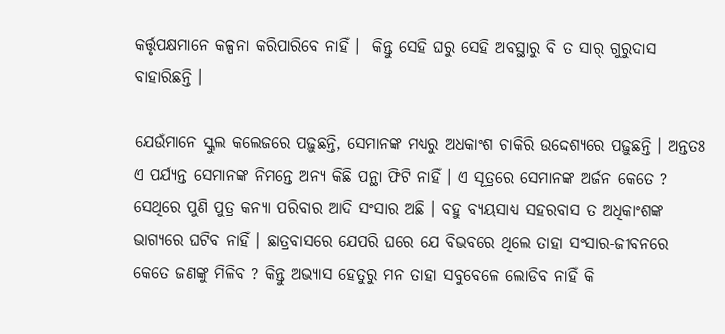କର୍ତ୍ତୃପକ୍ଷମାନେ କଳ୍ପନା କରିପାରିବେ ନାହିଁ ।  କିନ୍ତୁ ସେହି ଘରୁ ସେହି ଅବସ୍ଥାରୁ ବି ତ ସାର୍ ଗୁରୁଦାସ ବାହାରିଛନ୍ତି ।

ଯେଉଁମାନେ ସ୍କୁଲ କଲେଜରେ ପଢ଼ୁଛନ୍ତି, ସେମାନଙ୍କ ମଧ୍ୟରୁ ଅଧକାଂଶ ଚାକିରି ଉଦ୍ଦେଶ୍ୟରେ ପଢ଼ୁଛନ୍ତି । ଅନ୍ତତଃ ଏ ପର୍ଯ୍ୟନ୍ତ ସେମାନଙ୍କ ନିମନ୍ତେ ଅନ୍ୟ କିଛି ପନ୍ଥା ଫିଟି ନାହିଁ । ଏ ସୂତ୍ରରେ ସେମାନଙ୍କ ଅର୍ଜନ କେତେ ? ସେଥିରେ ପୁଣି ପୁତ୍ର କନ୍ୟା ପରିବାର ଆଦି ସଂସାର ଅଛି । ବହୁ ବ୍ୟୟସାଧ୍ୟ ସହରବାସ ତ ଅଧିକାଂଶଙ୍କ ଭାଗ୍ୟରେ ଘଟିବ ନାହିଁ । ଛାତ୍ରବାସରେ ଯେପରି ଘରେ ଯେ ବିଭବରେ ଥିଲେ ତାହା ସଂସାର-ଜୀବନରେ କେତେ ଜଣଙ୍କୁ ମିଳିବ ? କିନ୍ତୁ ଅଭ୍ୟାସ ହେତୁରୁ ମନ ତାହା ସବୁବେଳେ ଲୋଡିବ ନାହିଁ କି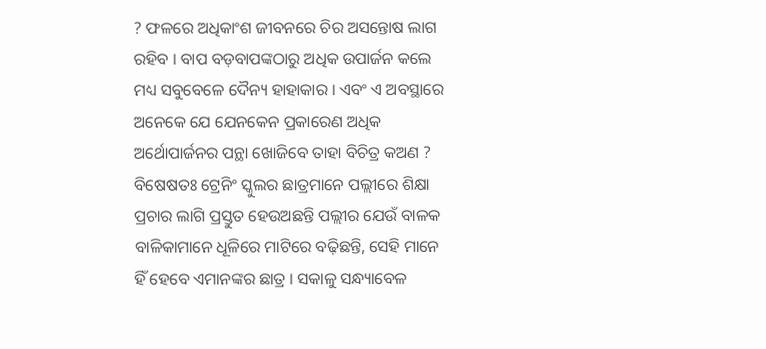? ଫଳରେ ଅଧିକାଂଶ ଜୀବନରେ ଚିର ଅସନ୍ତୋଷ ଲାଗ ରହିବ । ବାପ ବଡ଼ବାପଙ୍କଠାରୁ ଅଧିକ ଉପାର୍ଜନ କଲେ ମଧ୍ୟ ସବୁବେଳେ ଦୈନ୍ୟ ହାହାକାର । ଏବଂ ଏ ଅବସ୍ଥାରେ ଅନେକେ ଯେ ଯେନକେନ ପ୍ରକାରେଣ ଅଧିକ ଅର୍ଥୋପାର୍ଜନର ପନ୍ଥା ଖୋଜିବେ ତାହା ବିଚିତ୍ର କଅଣ ? ବିଷେଷତଃ ଟ୍ରେନିଂ ସ୍କୁଲର ଛାତ୍ରମାନେ ପଲ୍ଲୀରେ ଶିକ୍ଷା ପ୍ରଚାର ଲାଗି ପ୍ରସ୍ତୁତ ହେଉଅଛନ୍ତି ପଲ୍ଲୀର ଯେଉଁ ବାଳକ ବାଳିକାମାନେ ଧୂଳିରେ ମାଟିରେ ବଢ଼ିଛନ୍ତି, ସେହି ମାନେ ହିଁ ହେବେ ଏମାନଙ୍କର ଛାତ୍ର । ସକାଳୁ ସନ୍ଧ୍ୟାବେଳ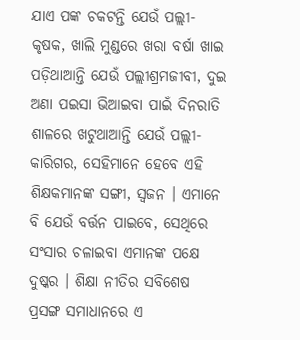ଯାଏ ପଙ୍କ ଚକଟନ୍ତି ଯେଉଁ ପଲ୍ଲୀ-କୃଷକ, ଖାଲି ମୁଣ୍ଡରେ ଖରା ବର୍ଷା ଖାଇ ପଡ଼ିଥାଆନ୍ତି ଯେଉଁ ପଲ୍ଲୀଶ୍ରମଜୀବୀ, ଦୁଇ ଅଣା ପଇସା ଭିଆଇବା ପାଇଁ ଦିନରାତି ଶାଳରେ ଖଟୁଥାଆନ୍ତି ଯେଉଁ ପଲ୍ଲୀ-କାରିଗର, ସେହିମାନେ ହେବେ ଏହି ଶିକ୍ଷକମାନଙ୍କ ସଙ୍ଗୀ, ସ୍ୱଜନ । ଏମାନେ ବି ଯେଉଁ ବର୍ତ୍ତନ ପାଇବେ, ସେଥିରେ ସଂସାର ଚଳାଇବା ଏମାନଙ୍କ ପକ୍ଷେ ଦୁଷ୍କର । ଶିକ୍ଷା ନୀତିର ସବିଶେଷ ପ୍ରସଙ୍ଗ ସମାଧାନରେ ଏ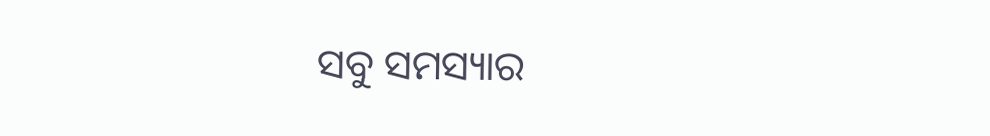ସବୁ ସମସ୍ୟାର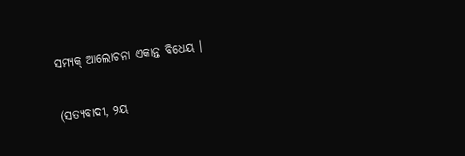ସମ୍ୟକ୍ ଆଲୋଚନା ଏକାନ୍ତ ବିଧେୟ ।

(ସତ୍ୟବାଦୀ, ୨ୟ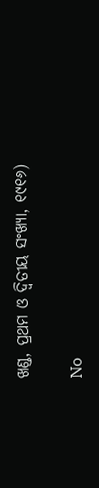ଖଣ୍ଡ, ପ୍ରଥମ ଓ ଦ୍ୱିତୀୟ ସଂଖ୍ୟା, ୧୯୧୬)

No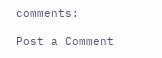comments:

Post a Comment